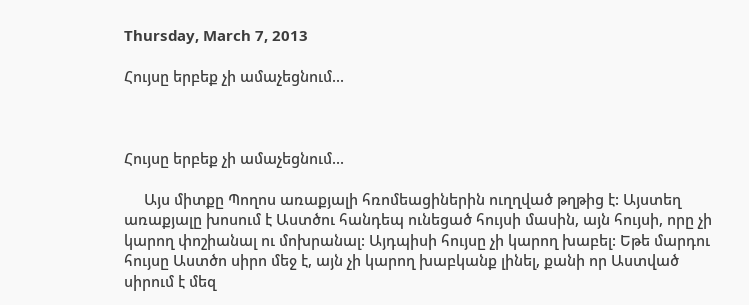Thursday, March 7, 2013

Հույսը երբեք չի ամաչեցնում...



Հույսը երբեք չի ամաչեցնում...

     Այս միտքը Պողոս առաքյալի հռոմեացիներին ուղղված թղթից է: Այստեղ առաքյալը խոսում է Աստծու հանդեպ ունեցած հույսի մասին, այն հույսի, որը չի կարող փոշիանալ ու մոխրանալ: Այդպիսի հույսը չի կարող խաբել: Եթե մարդու հույսը Աստծո սիրո մեջ է, այն չի կարող խաբկանք լինել, քանի որ Աստված սիրում է մեզ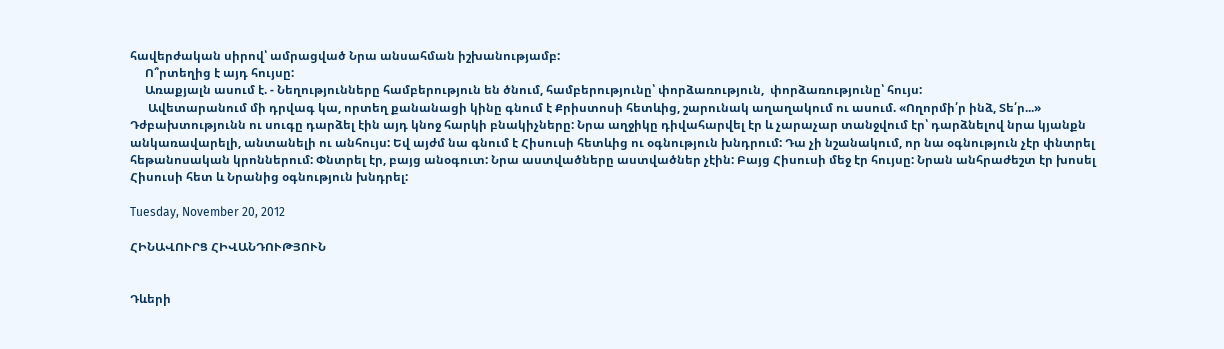հավերժական սիրով՝ ամրացված Նրա անսահման իշխանությամբ:
     Ո՞րտեղից է այդ հույսը:
     Առաքյալն ասում է. - Նեղությունները համբերություն են ծնում, համբերությունը՝ փորձառություն,  փորձառությունը՝ հույս:
      Ավետարանում մի դրվագ կա, որտեղ քանանացի կինը գնում է Քրիստոսի հետևից, շարունակ աղաղակում ու ասում. «Ողորմի՛ր ինձ, Տե՛ր...» Դժբախտությունն ու սուգը դարձել էին այդ կնոջ հարկի բնակիչները: Նրա աղջիկը դիվահարվել էր և չարաչար տանջվում էր՝ դարձնելով նրա կյանքն անկառավարելի, անտանելի ու անհույս: Եվ այժմ նա գնում է Հիսուսի հետևից ու օգնություն խնդրում: Դա չի նշանակում, որ նա օգնություն չէր փնտրել հեթանոսական կրոններում: Փնտրել էր, բայց անօգուտ: Նրա աստվածները աստվածներ չէին: Բայց Հիսուսի մեջ էր հույսը: Նրան անհրաժեշտ էր խոսել Հիսուսի հետ և Նրանից օգնություն խնդրել:

Tuesday, November 20, 2012

ՀԻՆԱՎՈՒՐՑ ՀԻՎԱՆԴՈՒԹՅՈՒՆ


Դևերի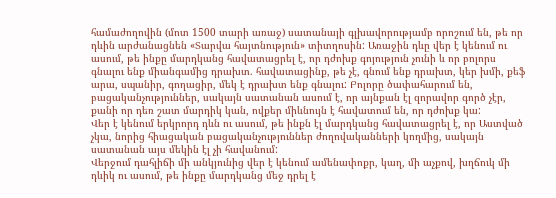համաժողովին (մոտ 1500 տարի առաջ) սատանայի գլխավորությամբ որոշում են, թե որ դևին արժանացնեն «Տարվա հայտնություն» տիտղոսին: Առաջին դևը վեր է կենում ու ասում, թե ինքը մարդկանց հավատացրել է, որ դժոխք գոյություն չունի և որ բոլորս գնալու ենք միանգամից դրախտ. հավատացինք, թե չէ, գնում ենք դրախտ, կեր խմի, քեֆ արա, սպանիր, գողացիր, մեկ է դրախտ ենք գնալու: Բոլորը ծափահարում են, բացականչություններ, սակայն սատանան ասում է, որ այնքան էլ զորավոր գործ չէր, քանի որ դեռ շատ մարդիկ կան, ովքեր միևնույն է հավատում են, որ դժոխք կա:
Վեր է կենում երկրորդ դևն ու ասում, թե ինքն էլ մարդկանց հավատացրել է, որ Աստված չկա, նորից հիացական բացականչություններ ժողովականների կողմից, սակայն սատանան այս մեկին էլ չի հավանում:
Վերջում դահլիճի մի անկյունից վեր է կենում ամենափոքր, կաղ, մի աչքով, խղճուկ մի դևիկ ու ասում, թե ինքը մարդկանց մեջ դրել է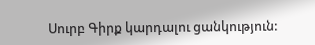Սուրբ Գիրք կարդալու ցանկություն: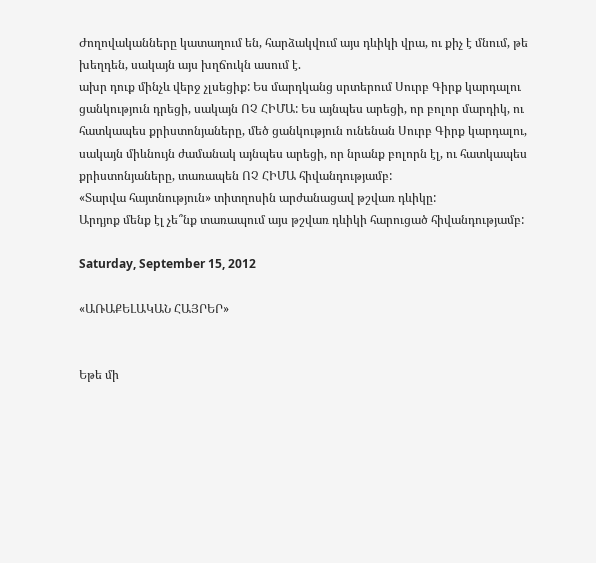Ժողովականները կատաղում են, հարձակվում այս դևիկի վրա, ու քիչ է մնում, թե խեղդեն, սակայն այս խղճուկն ասում է.
ախր դուք մինչև վերջ չլսեցիք: Ես մարդկանց սրտերում Սուրբ Գիրք կարդալու ցանկություն դրեցի, սակայն ՈՉ ՀԻՄԱ: Ես այնպես արեցի, որ բոլոր մարդիկ, ու հատկապես քրիստոնյաները, մեծ ցանկություն ունենան Սուրբ Գիրք կարդալու, սակայն միևնույն ժամանակ այնպես արեցի, որ նրանք բոլորն էլ, ու հատկապես քրիստոնյաները, տառապեն ՈՉ ՀԻՄԱ հիվանդությամբ:
«Տարվա հայտնություն» տիտղոսին արժանացավ թշվառ դևիկը:
Արդյոք մենք էլ չե՞նք տառապում այս թշվառ դևիկի հարուցած հիվանդությամբ:

Saturday, September 15, 2012

«ԱՌԱՔԵԼԱԿԱՆ ՀԱՅՐԵՐ»


Եթե մի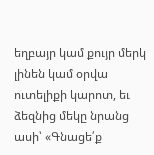եղբայր կամ քույր մերկ լինեն կամ օրվա ուտելիքի կարոտ, եւ ձեզնից մեկը նրանց ասի՝ «Գնացե՛ք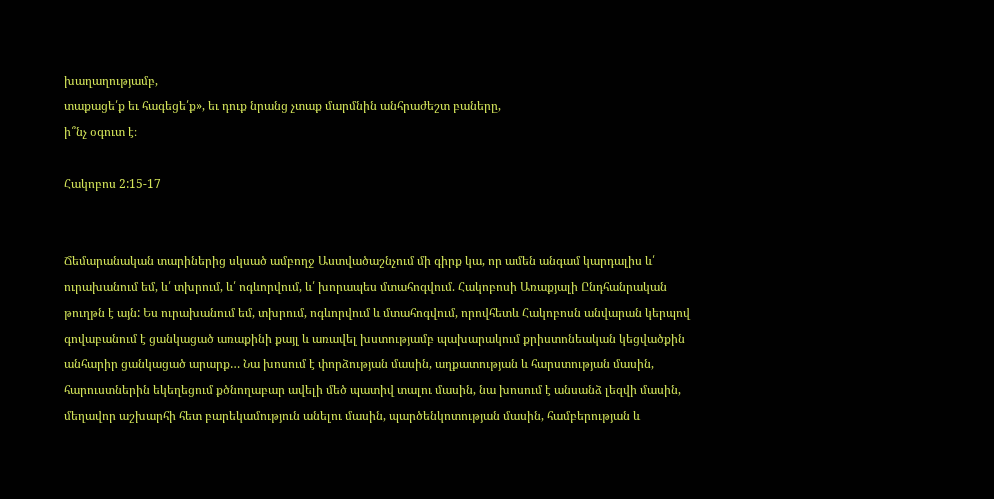խաղաղությամբ,
տաքացե՛ք եւ հագեցե՛ք», եւ դուք նրանց չտաք մարմնին անհրաժեշտ բաները,
ի՞նչ օգուտ է։

Հակոբոս 2:15-17


Ճեմարանական տարիներից սկսած ամբողջ Աստվածաշնչում մի գիրք կա, որ ամեն անգամ կարդալիս և՛ ուրախանում եմ, և՛ տխրում, և՛ ոգևորվում, և՛ խորապես մտահոգվում. Հակոբոսի Առաքյալի Ընդհանրական թուղթն է այն: Ես ուրախանում եմ, տխրում, ոգևորվում և մտահոգվում, որովհետև Հակոբոսն անվարան կերպով գովաբանում է ցանկացած առաքինի քայլ և առավել խստությամբ պախարակում քրիստոնեական կեցվածքին անհարիր ցանկացած արարք… Նա խոսում է փորձության մասին, աղքատության և հարստության մասին, հարուստներին եկեղեցում քծնողաբար ավելի մեծ պատիվ տալու մասին, նա խոսում է անսանձ լեզվի մասին, մեղավոր աշխարհի հետ բարեկամություն անելու մասին, պարծենկոտության մասին, համբերության և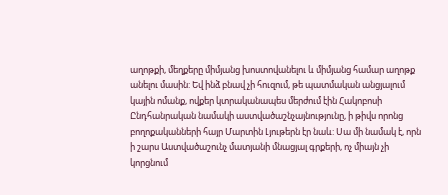աղոթքի, մեղքերը միմյանց խոստովանելու և միմյանց համար աղոթք անելու մասին: Եվ ինձ բնավ չի հուզում, թե պատմական անցյալում կային ոմանք, ովքեր կտրականապես մերժում էին Հակոբոսի Ընդհանրական նամակի աստվածաշնչայնությունը, ի թիվս որոնց բողոքականների հայր Մարտին Լյութերն էր նաև: Սա մի նամակ է, որն ի շարս Աստվածաշունչ մատյանի մնացյալ գրքերի, ոչ միայն չի կորցնում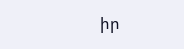իր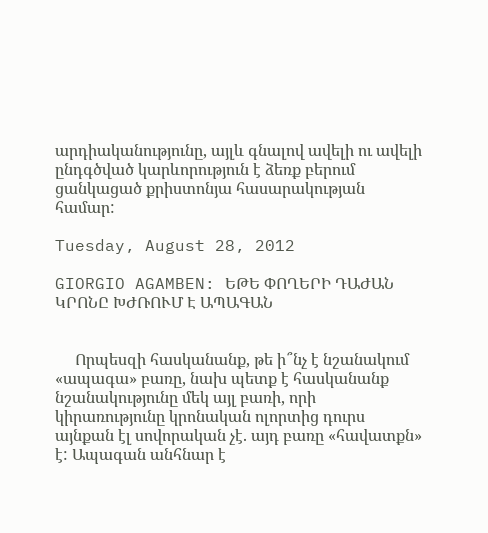արդիականությունը, այլև գնալով ավելի ու ավելի ընդգծված կարևորություն է ձեռք բերում ցանկացած քրիստոնյա հասարակության համար:

Tuesday, August 28, 2012

GIORGIO AGAMBEN: ԵԹԵ ՓՈՂԵՐԻ ԴԱԺԱՆ ԿՐՈՆԸ ԽԺՌՈՒՄ Է ԱՊԱԳԱՆ


     Որպեսզի հասկանանք, թե ի՞նչ է նշանակում «ապագա» բառը, նախ պետք է հասկանանք նշանակությունը մեկ այլ բառի, որի կիրառությունը կրոնական ոլորտից դուրս այնքան էլ սովորական չէ. այդ բառը «հավատքն» է: Ապագան անհնար է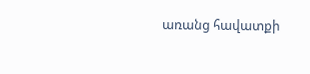առանց հավատքի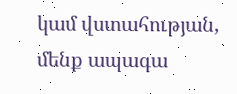կամ վստահության, մենք ապագա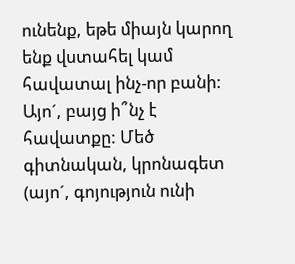ունենք, եթե միայն կարող ենք վստահել կամ հավատալ ինչ-որ բանի: Այո´, բայց ի՞նչ է հավատքը: Մեծ գիտնական, կրոնագետ (այո´, գոյություն ունի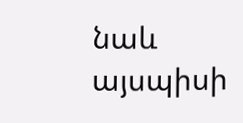նաև այսպիսի